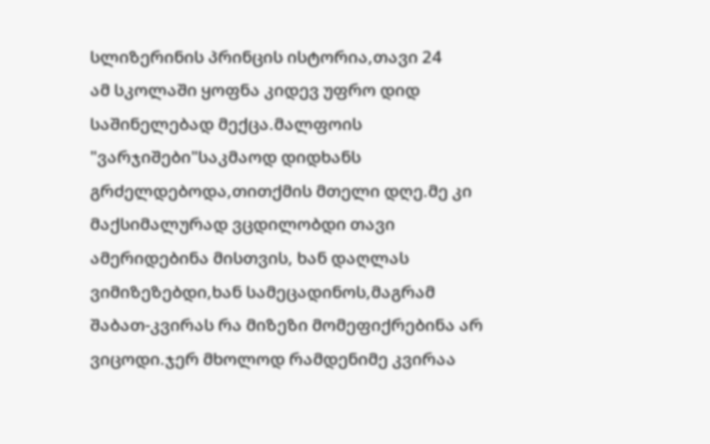სლიზერინის პრინცის ისტორია,თავი 24
ამ სკოლაში ყოფნა კიდევ უფრო დიდ საშინელებად მექცა.მალფოის "ვარჯიშები"საკმაოდ დიდხანს გრძელდებოდა,თითქმის მთელი დღე.მე კი მაქსიმალურად ვცდილობდი თავი ამერიდებინა მისთვის, ხან დაღლას ვიმიზეზებდი,ხან სამეცადინოს,მაგრამ შაბათ-კვირას რა მიზეზი მომეფიქრებინა არ ვიცოდი.ჯერ მხოლოდ რამდენიმე კვირაა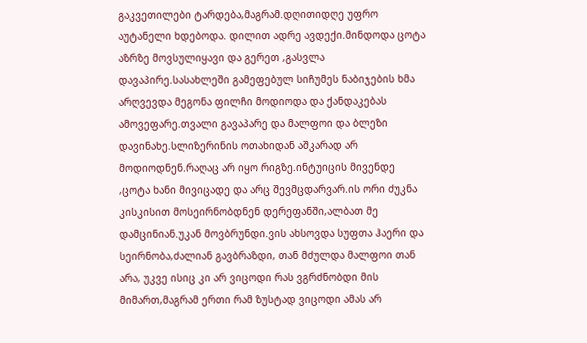გაკვეთილები ტარდება,მაგრამ.დღითიდღე უფრო აუტანელი ხდებოდა. დილით ადრე ავდექი.მინდოდა ცოტა აზრზე მოვსულიყავი და გერეთ ,გასვლა დავაპირე.სასახლეში გამეფებულ სიჩუმეს ნაბიჯების ხმა არღვევდა მეგონა ფილჩი მოდიოდა და ქანდაკებას ამოვეფარე.თვალი გავაპარე და მალფოი და ბლეზი დავინახე.სლიზერინის ოთახიდან აშკარად არ მოდიოდნენ.რაღაც არ იყო რიგზე.ინტუიცის მივენდე ,ცოტა ხანი მივიცადე და არც შევმცდარვარ.ის ორი ძუკნა კისკისით მოსეირნობდნენ დერეფანში,ალბათ მე დამცინიან.უკან მოვბრუნდი.ვის ახსოვდა სუფთა ჰაერი და სეირნობა,ძალიან გავბრაზდი, თან მძულდა მალფოი თან არა, უკვე ისიც კი არ ვიცოდი რას ვგრძნობდი მის მიმართ,მაგრამ ერთი რამ ზუსტად ვიცოდი ამას არ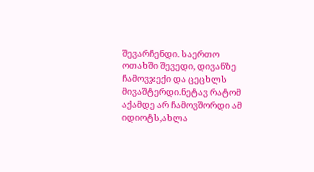შევარჩენდი. საერთო ოთახში შევედი, დივანზე ჩამოვჯექი და ცეცხლს მივაშტერდი.ნეტავ რატომ აქამდე არ ჩამოვშორდი ამ იდიოტს,ახლა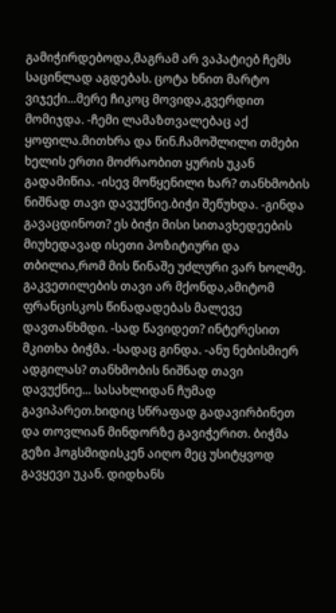გამიჭირდებოდა,მაგრამ არ ვაპატიებ ჩემს საცინლად აგდებას. ცოტა ხნით მარტო ვიჯექი...მერე ჩიკოც მოვიდა,გვერდით მომიჯდა. -ჩემი ლამაზთვალებაც აქ ყოფილა.მითხრა და წინ.ჩამოშლილი თმები ხელის ერთი მოძრაობით ყურის უკან გადამიწია. -ისევ მოწყენილი ხარ? თანხმობის ნიშნად თავი დავუქნიე.ბიჭი შეწუხდა. -გინდა გავაცდინოთ? ეს ბიჭი მისი სითავხედეების მიუხედავად ისეთი პოზიტიური და თბილია,რომ მის წინაშე უძლური ვარ ხოლმე. გაკვეთილების თავი არ მქონდა,ამიტომ ფრანცისკოს წინადადებას მალევე დავთანხმდი. -სად წავიდეთ? ინტერესით მკითხა ბიჭმა. -სადაც გინდა. -ანუ ნებისმიერ ადგილას? თანხმობის ნიშნად თავი დავუქნიე... სასახლიდან ჩუმად გავიპარეთ.ხიდიც სწრაფად გადავირბინეთ და თოვლიან მინდორზე გავიჭერით. ბიჭმა გეზი ჰოგსმიდისკენ აიღო მეც უსიტყვოდ გავყევი უკან. დიდხანს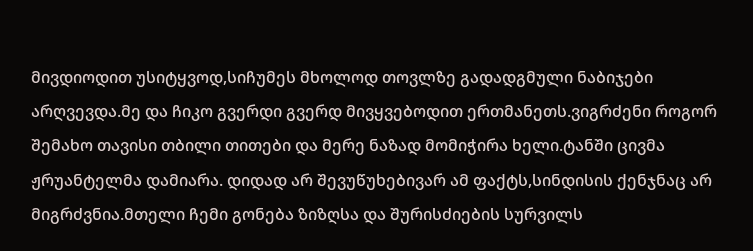მივდიოდით უსიტყვოდ,სიჩუმეს მხოლოდ თოვლზე გადადგმული ნაბიჯები არღვევდა.მე და ჩიკო გვერდი გვერდ მივყვებოდით ერთმანეთს.ვიგრძენი როგორ შემახო თავისი თბილი თითები და მერე ნაზად მომიჭირა ხელი.ტანში ცივმა ჟრუანტელმა დამიარა. დიდად არ შევუწუხებივარ ამ ფაქტს,სინდისის ქენჯნაც არ მიგრძვნია.მთელი ჩემი გონება ზიზღსა და შურისძიების სურვილს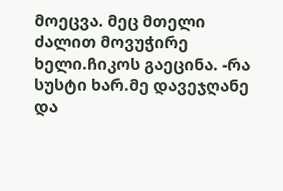მოეცვა. მეც მთელი ძალით მოვუჭირე ხელი.ჩიკოს გაეცინა. -რა სუსტი ხარ.მე დავეჯღანე და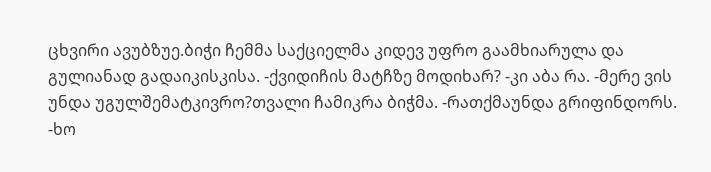ცხვირი ავუბზუე.ბიჭი ჩემმა საქციელმა კიდევ უფრო გაამხიარულა და გულიანად გადაიკისკისა. -ქვიდიჩის მატჩზე მოდიხარ? -კი აბა რა. -მერე ვის უნდა უგულშემატკივრო?თვალი ჩამიკრა ბიჭმა. -რათქმაუნდა გრიფინდორს. -ხო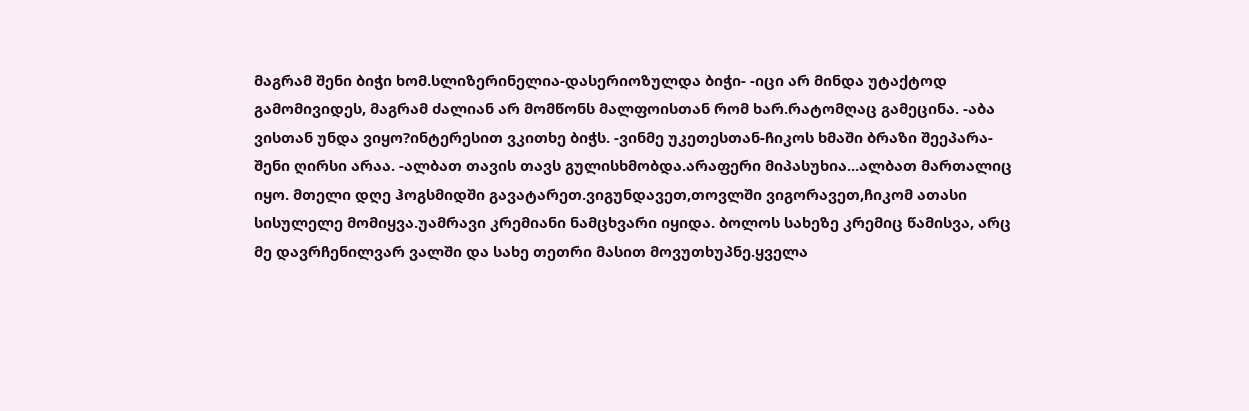მაგრამ შენი ბიჭი ხომ.სლიზერინელია-დასერიოზულდა ბიჭი- -იცი არ მინდა უტაქტოდ გამომივიდეს, მაგრამ ძალიან არ მომწონს მალფოისთან რომ ხარ.რატომღაც გამეცინა. -აბა ვისთან უნდა ვიყო?ინტერესით ვკითხე ბიჭს. -ვინმე უკეთესთან-ჩიკოს ხმაში ბრაზი შეეპარა-შენი ღირსი არაა. -ალბათ თავის თავს გულისხმობდა.არაფერი მიპასუხია...ალბათ მართალიც იყო. მთელი დღე ჰოგსმიდში გავატარეთ.ვიგუნდავეთ,თოვლში ვიგორავეთ,ჩიკომ ათასი სისულელე მომიყვა.უამრავი კრემიანი ნამცხვარი იყიდა. ბოლოს სახეზე კრემიც წამისვა, არც მე დავრჩენილვარ ვალში და სახე თეთრი მასით მოვუთხუპნე.ყველა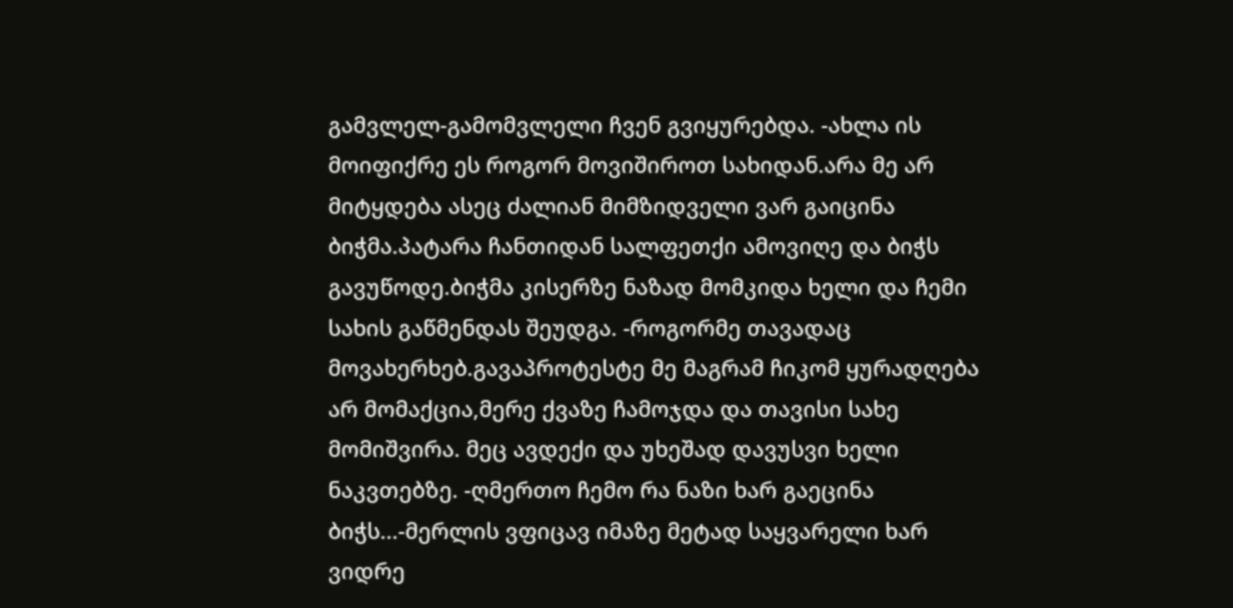გამვლელ-გამომვლელი ჩვენ გვიყურებდა. -ახლა ის მოიფიქრე ეს როგორ მოვიშიროთ სახიდან.არა მე არ მიტყდება ასეც ძალიან მიმზიდველი ვარ გაიცინა ბიჭმა.პატარა ჩანთიდან სალფეთქი ამოვიღე და ბიჭს გავუწოდე.ბიჭმა კისერზე ნაზად მომკიდა ხელი და ჩემი სახის გაწმენდას შეუდგა. -როგორმე თავადაც მოვახერხებ.გავაპროტესტე მე მაგრამ ჩიკომ ყურადღება არ მომაქცია,მერე ქვაზე ჩამოჯდა და თავისი სახე მომიშვირა. მეც ავდექი და უხეშად დავუსვი ხელი ნაკვთებზე. -ღმერთო ჩემო რა ნაზი ხარ გაეცინა ბიჭს...-მერლის ვფიცავ იმაზე მეტად საყვარელი ხარ ვიდრე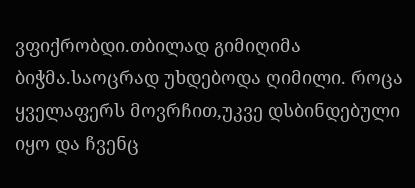ვფიქრობდი.თბილად გიმიღიმა ბიჭმა.საოცრად უხდებოდა ღიმილი. როცა ყველაფერს მოვრჩით,უკვე დსბინდებული იყო და ჩვენც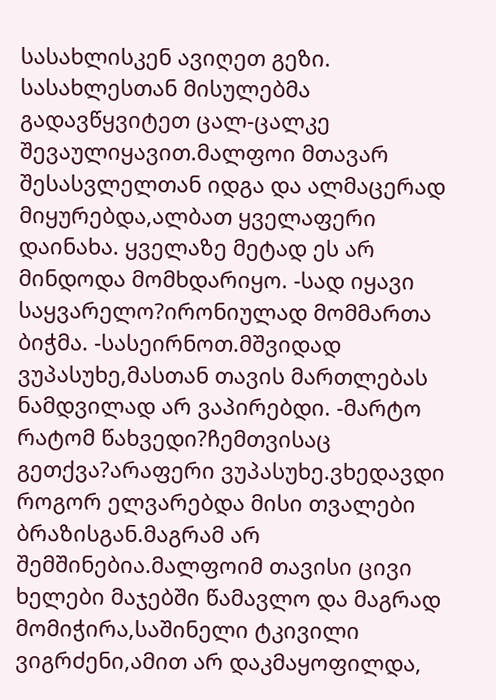სასახლისკენ ავიღეთ გეზი. სასახლესთან მისულებმა გადავწყვიტეთ ცალ-ცალკე შევაულიყავით.მალფოი მთავარ შესასვლელთან იდგა და ალმაცერად მიყურებდა,ალბათ ყველაფერი დაინახა. ყველაზე მეტად ეს არ მინდოდა მომხდარიყო. -სად იყავი საყვარელო?ირონიულად მომმართა ბიჭმა. -სასეირნოთ.მშვიდად ვუპასუხე,მასთან თავის მართლებას ნამდვილად არ ვაპირებდი. -მარტო რატომ წახვედი?ჩემთვისაც გეთქვა?არაფერი ვუპასუხე.ვხედავდი როგორ ელვარებდა მისი თვალები ბრაზისგან.მაგრამ არ შემშინებია.მალფოიმ თავისი ცივი ხელები მაჯებში წამავლო და მაგრად მომიჭირა,საშინელი ტკივილი ვიგრძენი,ამით არ დაკმაყოფილდა,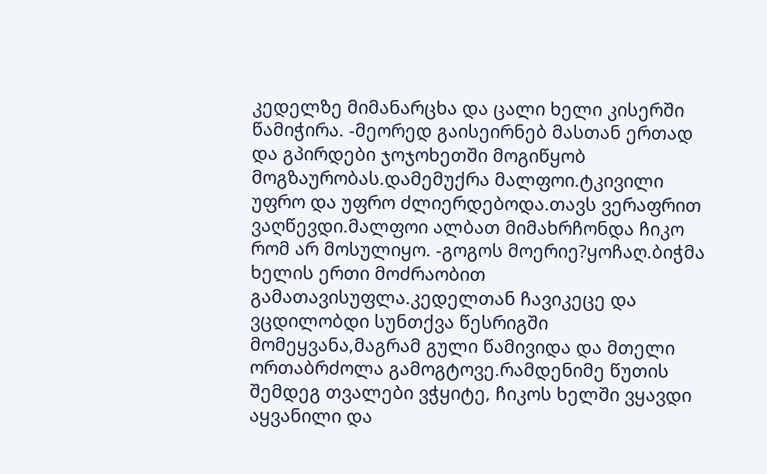კედელზე მიმანარცხა და ცალი ხელი კისერში წამიჭირა. -მეორედ გაისეირნებ მასთან ერთად და გპირდები ჯოჯოხეთში მოგიწყობ მოგზაურობას.დამემუქრა მალფოი.ტკივილი უფრო და უფრო ძლიერდებოდა.თავს ვერაფრით ვაღწევდი.მალფოი ალბათ მიმახრჩონდა ჩიკო რომ არ მოსულიყო. -გოგოს მოერიე?ყოჩაღ.ბიჭმა ხელის ერთი მოძრაობით გამათავისუფლა.კედელთან ჩავიკეცე და ვცდილობდი სუნთქვა წესრიგში მომეყვანა,მაგრამ გული წამივიდა და მთელი ორთაბრძოლა გამოგტოვე.რამდენიმე წუთის შემდეგ თვალები ვჭყიტე, ჩიკოს ხელში ვყავდი აყვანილი და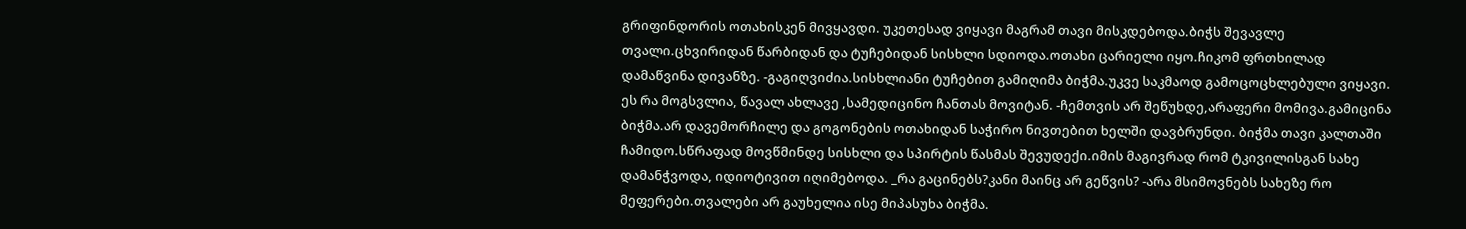გრიფინდორის ოთახისკენ მივყავდი. უკეთესად ვიყავი მაგრამ თავი მისკდებოდა.ბიჭს შევავლე თვალი.ცხვირიდან წარბიდან და ტუჩებიდან სისხლი სდიოდა.ოთახი ცარიელი იყო.ჩიკომ ფრთხილად დამაწვინა დივანზე. -გაგიღვიძია.სისხლიანი ტუჩებით გამიღიმა ბიჭმა.უკვე საკმაოდ გამოცოცხლებული ვიყავი. ეს რა მოგსვლია, წავალ ახლავე ,სამედიცინო ჩანთას მოვიტან. -ჩემთვის არ შეწუხდე,არაფერი მომივა.გამიცინა ბიჭმა.არ დავემორჩილე და გოგონების ოთახიდან საჭირო ნივთებით ხელში დავბრუნდი. ბიჭმა თავი კალთაში ჩამიდო.სწრაფად მოვწმინდე სისხლი და სპირტის წასმას შევუდექი.იმის მაგივრად რომ ტკივილისგან სახე დამანჭვოდა, იდიოტივით იღიმებოდა. _რა გაცინებს?კანი მაინც არ გეწვის? -არა მსიმოვნებს სახეზე რო მეფერები.თვალები არ გაუხელია ისე მიპასუხა ბიჭმა.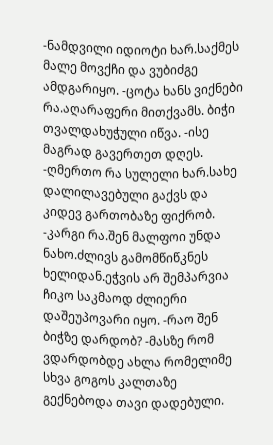-ნამდვილი იდიოტი ხარ.საქმეს მალე მოვქჩი და ვუბიძგე ამდგარიყო. -ცოტა ხანს ვიქნები რა.აღარაფერი მითქვამს. ბიჭი თვალდახუჭული იწვა. -ისე მაგრად გავერთეთ დღეს. -ღმერთო რა სულელი ხარ.სახე დალილავებული გაქვს და კიდევ გართობაზე ფიქრობ. -კარგი რა.შენ მალფოი უნდა ნახო.ძლივს გამომწიწკნეს ხელიდან.ეჭვის არ შემპარვია ჩიკო საკმაოდ ძლიერი დაშეუპოვარი იყო. -რაო შენ ბიჭზე დარდობ? -მასზე რომ ვდარდობდე ახლა რომელიმე სხვა გოგოს კალთაზე გექნებოდა თავი დადებული.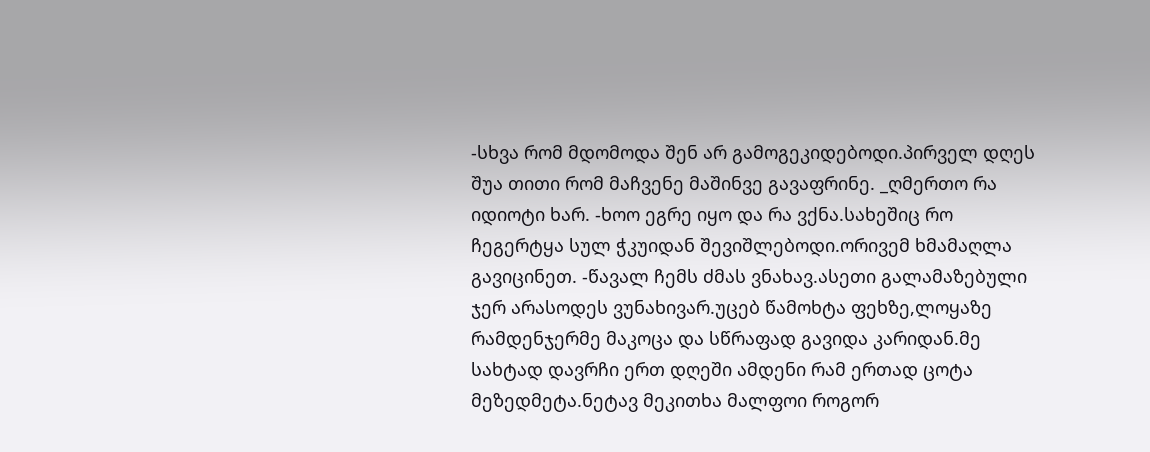-სხვა რომ მდომოდა შენ არ გამოგეკიდებოდი.პირველ დღეს შუა თითი რომ მაჩვენე მაშინვე გავაფრინე. _ღმერთო რა იდიოტი ხარ. -ხოო ეგრე იყო და რა ვქნა.სახეშიც რო ჩეგერტყა სულ ჭკუიდან შევიშლებოდი.ორივემ ხმამაღლა გავიცინეთ. -წავალ ჩემს ძმას ვნახავ.ასეთი გალამაზებული ჯერ არასოდეს ვუნახივარ.უცებ წამოხტა ფეხზე,ლოყაზე რამდენჯერმე მაკოცა და სწრაფად გავიდა კარიდან.მე სახტად დავრჩი ერთ დღეში ამდენი რამ ერთად ცოტა მეზედმეტა.ნეტავ მეკითხა მალფოი როგორ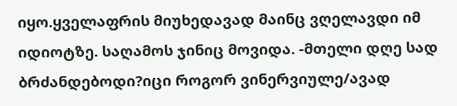იყო.ყველაფრის მიუხედავად მაინც ვღელავდი იმ იდიოტზე. საღამოს ჯინიც მოვიდა. -მთელი დღე სად ბრძანდებოდი?იცი როგორ ვინერვიულე/ავად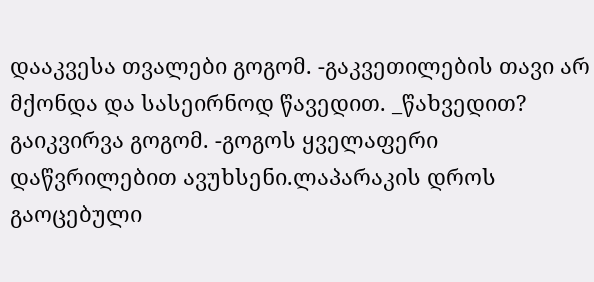დააკვესა თვალები გოგომ. -გაკვეთილების თავი არ მქონდა და სასეირნოდ წავედით. _წახვედით? გაიკვირვა გოგომ. -გოგოს ყველაფერი დაწვრილებით ავუხსენი.ლაპარაკის დროს გაოცებული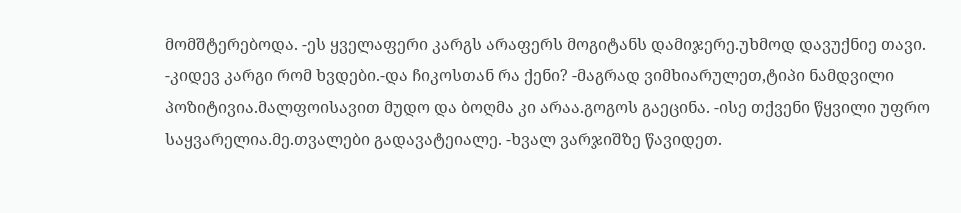მომშტერებოდა. -ეს ყველაფერი კარგს არაფერს მოგიტანს დამიჯერე.უხმოდ დავუქნიე თავი. -კიდევ კარგი რომ ხვდები.-და ჩიკოსთან რა ქენი? -მაგრად ვიმხიარულეთ,ტიპი ნამდვილი პოზიტივია.მალფოისავით მუდო და ბოღმა კი არაა.გოგოს გაეცინა. -ისე თქვენი წყვილი უფრო საყვარელია.მე.თვალები გადავატეიალე. -ხვალ ვარჯიშზე წავიდეთ.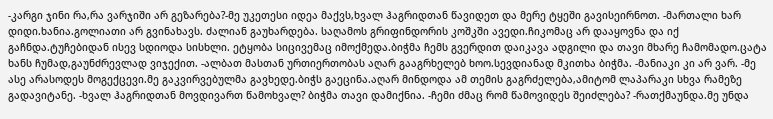-კარგი ჯინი რა,რა ვარჯიში არ გეზარება?-მე უკეთესი იდეა მაქვს,ხვალ ჰაგრიდთან წავიდეთ და მერე ტყეში გავისეირნოთ. -მართალი ხარ დიდი.ხანია.გოლიათი არ გვინახავს. ძალიან გაუხარდება. საღამოს გრიფინდორის კოშკში ავედი.ჩიკომაც არ დააყოვნა და იქ გაჩნდა.ტუჩებიდან ისევ სდიოდა სისხლი. ეტყობა სიცივემაც იმოქმედა.ბიჭმა ჩემს გვერდით დაიკავა ადგილი და თავი მხარე ჩამომადო.ცატა ხანს ჩუმად,გაუნძრევლად ვიჯექით. -ალბათ მასთან ურთიერთობას აღარ გააგრხელებ ხოო.სევდიანად მკითხა ბიჭმა. -მანიაკი კი არ ვარ. -მე ასე არასოდეს მოგექცევი.მე გაკვირვებულმა გავხედე.ბიჭს გაეცინა.აღარ მინდოდა ამ თემის გაგრძელება,ამიტომ ლაპარაკი სხვა რამეზე გადავიტანე. -ხვალ ჰაგრიდთან მოვდივართ წამოხვალ? ბიჭმა თავი დამიქნია. -ჩემი ძმაც რომ წამოვიდეს შეიძლება? -რათქმაუნდა.მე უნდა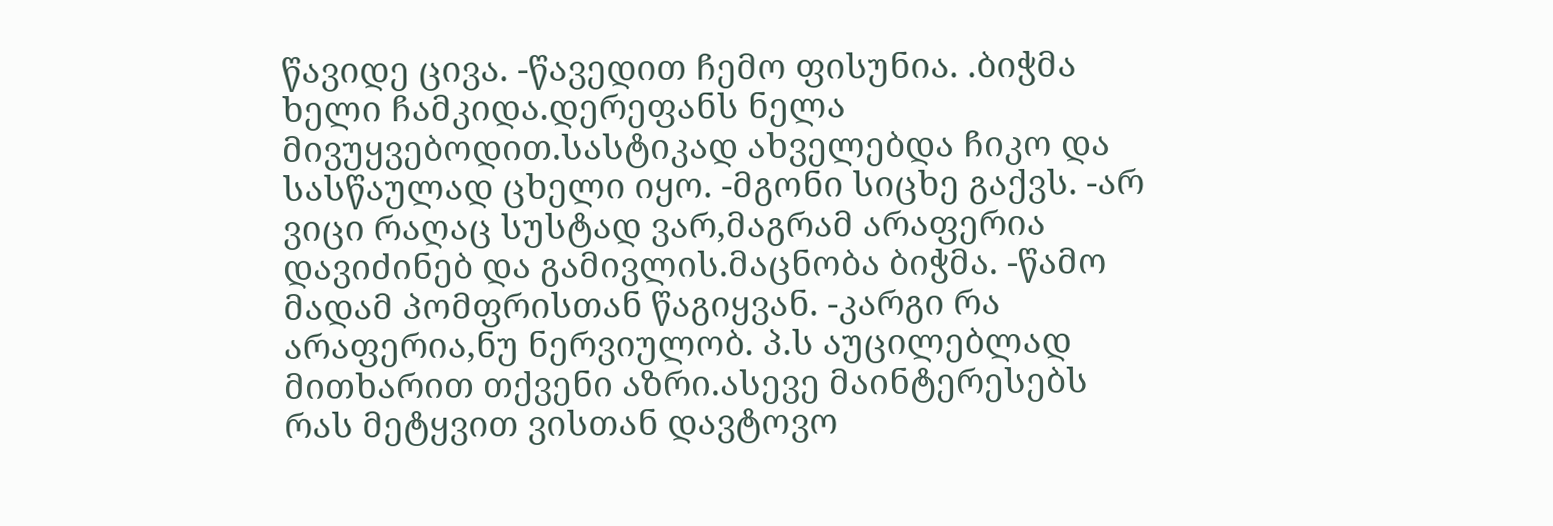წავიდე ცივა. -წავედით ჩემო ფისუნია. .ბიჭმა ხელი ჩამკიდა.დერეფანს ნელა მივუყვებოდით.სასტიკად ახველებდა ჩიკო და სასწაულად ცხელი იყო. -მგონი სიცხე გაქვს. -არ ვიცი რაღაც სუსტად ვარ,მაგრამ არაფერია დავიძინებ და გამივლის.მაცნობა ბიჭმა. -წამო მადამ პომფრისთან წაგიყვან. -კარგი რა არაფერია,ნუ ნერვიულობ. პ.ს აუცილებლად მითხარით თქვენი აზრი.ასევე მაინტერესებს რას მეტყვით ვისთან დავტოვო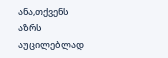ანა,თქვენს აზრს აუცილებლად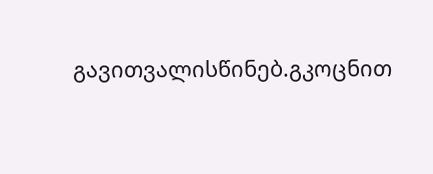გავითვალისწინებ.გკოცნით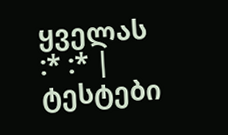ყველას :* :* |
ტესტები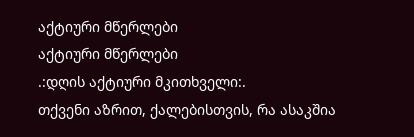აქტიური მწერლები
აქტიური მწერლები
.:დღის აქტიური მკითხველი:.
თქვენი აზრით, ქალებისთვის, რა ასაკშია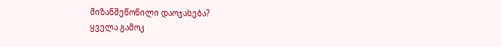მიზანშეწონილი დაოჯახება?
ყველა გამოკ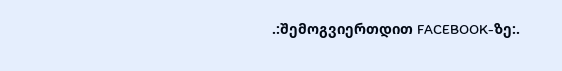.:შემოგვიერთდით FACEBOOK-ზე:.